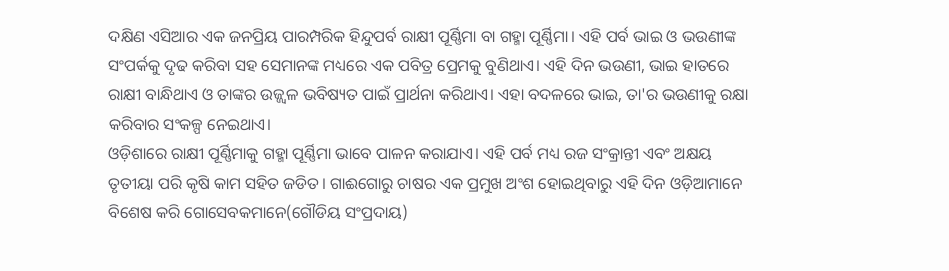ଦକ୍ଷିଣ ଏସିଆର ଏକ ଜନପ୍ରିୟ ପାରମ୍ପରିକ ହିନ୍ଦୁପର୍ବ ରାକ୍ଷୀ ପୂର୍ଣ୍ଣିମା ବା ଗହ୍ମା ପୂର୍ଣ୍ଣିମା। ଏହି ପର୍ବ ଭାଇ ଓ ଭଉଣୀଙ୍କ ସଂପର୍କକୁ ଦୃଢ କରିବା ସହ ସେମାନଙ୍କ ମଧ୍ୟରେ ଏକ ପବିତ୍ର ପ୍ରେମକୁ ବୁଣିଥାଏ। ଏହି ଦିନ ଭଉଣୀ, ଭାଇ ହାତରେ ରାକ୍ଷୀ ବାନ୍ଧିଥାଏ ଓ ତାଙ୍କର ଉଜ୍ଜ୍ୱଳ ଭବିଷ୍ୟତ ପାଇଁ ପ୍ରାର୍ଥନା କରିଥାଏ। ଏହା ବଦଳରେ ଭାଇ, ତା'ର ଭଉଣୀକୁ ରକ୍ଷା କରିବାର ସଂକଳ୍ପ ନେଇଥାଏ।
ଓଡ଼ିଶାରେ ରାକ୍ଷୀ ପୂର୍ଣ୍ଣିମାକୁ ଗହ୍ମା ପୂର୍ଣ୍ଣିମା ଭାବେ ପାଳନ କରାଯାଏ। ଏହି ପର୍ବ ମଧ୍ୟ ରଜ ସଂକ୍ରାନ୍ତୀ ଏବଂ ଅକ୍ଷୟ ତୃତୀୟା ପରି କୃଷି କାମ ସହିତ ଜଡିତ। ଗାଈଗୋରୁ ଚାଷର ଏକ ପ୍ରମୁଖ ଅଂଶ ହୋଇଥିବାରୁ ଏହି ଦିନ ଓଡ଼ିଆମାନେ ବିଶେଷ କରି ଗୋସେବକମାନେ(ଗୌଡିୟ ସଂପ୍ରଦାୟ)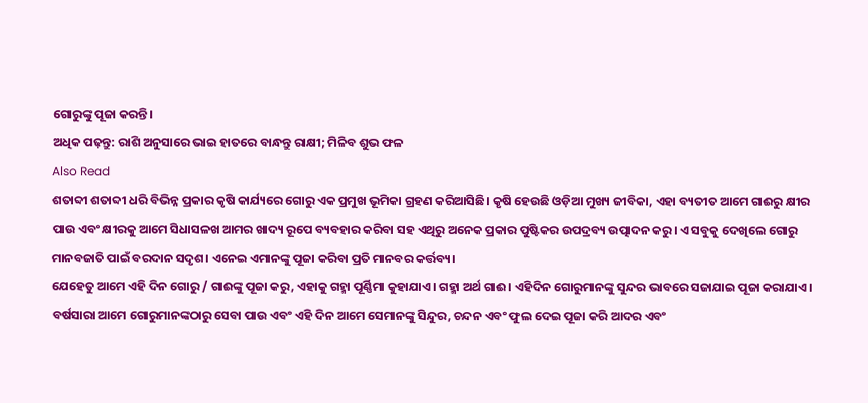ଗୋରୁଙ୍କୁ ପୂଜା କରନ୍ତି।
ଅଧିକ ପଢ଼ନ୍ତୁ: ରାଶି ଅନୁସାରେ ଭାଇ ହାତରେ ବାନ୍ଧନ୍ତୁ ରାକ୍ଷୀ; ମିଳିବ ଶୁଭ ଫଳ
Also Read
ଶତାବ୍ଦୀ ଶତାବ୍ଦୀ ଧରି ବିଭିନ୍ନ ପ୍ରକାର କୃଷି କାର୍ଯ୍ୟରେ ଗୋରୁ ଏକ ପ୍ରମୁଖ ଭୂମିକା ଗ୍ରହଣ କରିଆସିଛି। କୃଷି ହେଉଛି ଓଡ଼ିଆ ମୁଖ୍ୟ ଜୀବିକା, ଏହା ବ୍ୟତୀତ ଆମେ ଗାଈରୁ କ୍ଷୀର ପାଉ ଏବଂ କ୍ଷୀରକୁ ଆମେ ସିଧାସଳଖ ଆମର ଖାଦ୍ୟ ରୂପେ ବ୍ୟବହାର କରିବା ସହ ଏଥିରୁ ଅନେକ ପ୍ରକାର ପୁଷ୍ଟିକର ଉପଦ୍ରବ୍ୟ ଉତ୍ପାଦନ କରୁ। ଏ ସବୁକୁ ଦେଖିଲେ ଗୋରୁ ମାନବଜାତି ପାଇଁ ବରଦାନ ସଦୃଶ। ଏନେଇ ଏମାନଙ୍କୁ ପୂଜା କରିବା ପ୍ରତି ମାନବର କର୍ତ୍ତବ୍ୟ।
ଯେହେତୁ ଆମେ ଏହି ଦିନ ଗୋରୁ / ଗାଈଙ୍କୁ ପୂଜା କରୁ, ଏହାକୁ ଗହ୍ମା ପୂର୍ଣ୍ଣିମା କୁହାଯାଏ। ଗହ୍ମା ଅର୍ଥ ଗାଈ। ଏହିଦିନ ଗୋରୁମାନଙ୍କୁ ସୁନ୍ଦର ଭାବରେ ସଜାଯାଇ ପୂଜା କରାଯାଏ। ବର୍ଷସାରା ଆମେ ଗୋରୁମାନଙ୍କଠାରୁ ସେବା ପାଉ ଏବଂ ଏହି ଦିନ ଆମେ ସେମାନଙ୍କୁ ସିନ୍ଦୁର, ଚନ୍ଦନ ଏବଂ ଫୁଲ ଦେଇ ପୂଜା କରି ଆଦର ଏବଂ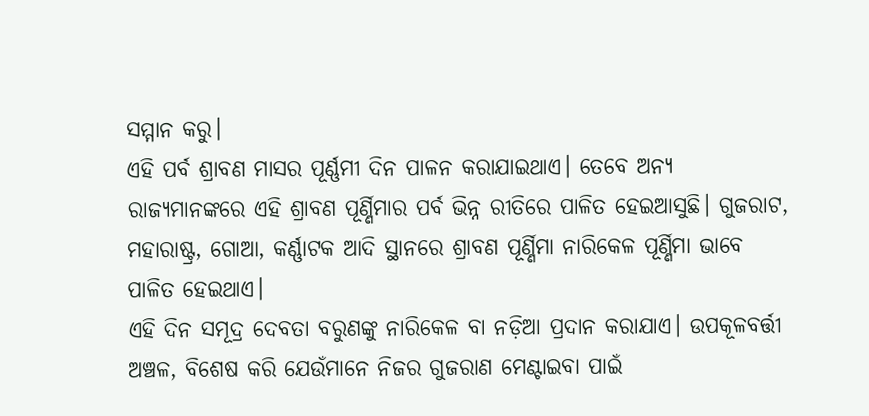ସମ୍ମାନ କରୁ।
ଏହି ପର୍ବ ଶ୍ରାବଣ ମାସର ପୂର୍ଣ୍ଣମୀ ଦିନ ପାଳନ କରାଯାଇଥାଏ। ତେବେ ଅନ୍ୟ ରାଜ୍ୟମାନଙ୍କରେ ଏହି ଶ୍ରାବଣ ପୂର୍ଣ୍ଣିମାର ପର୍ବ ଭିନ୍ନ ରୀତିରେ ପାଳିତ ହେଇଆସୁଛି। ଗୁଜରାଟ, ମହାରାଷ୍ଟ୍ର, ଗୋଆ, କର୍ଣ୍ଣାଟକ ଆଦି ସ୍ଥାନରେ ଶ୍ରାବଣ ପୂର୍ଣ୍ଣିମା ନାରିକେଳ ପୂର୍ଣ୍ଣିମା ଭାବେ ପାଳିତ ହେଇଥାଏ।
ଏହି ଦିନ ସମୂଦ୍ର ଦେବତା ବରୁଣଙ୍କୁ ନାରିକେଳ ବା ନଡ଼ିଆ ପ୍ରଦାନ କରାଯାଏ। ଉପକୂଳବର୍ତ୍ତୀ ଅଞ୍ଚଳ, ବିଶେଷ କରି ଯେଉଁମାନେ ନିଜର ଗୁଜରାଣ ମେଣ୍ଟାଇବା ପାଇଁ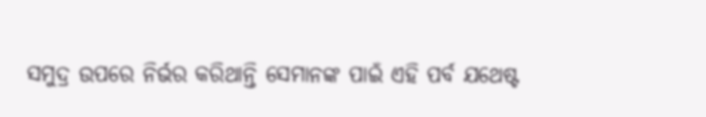ସମୁଦ୍ର ଉପରେ ନିର୍ଭର କରିଥାନ୍ତି ସେମାନଙ୍କ ପାଇଁ ଏହି ପର୍ବ ଯଥେଷ୍ଟ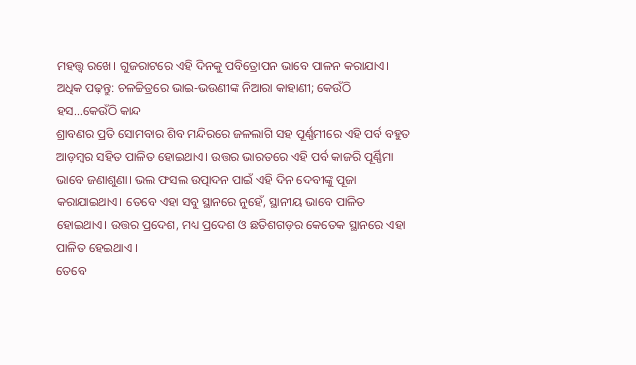ମହତ୍ତ୍ୱ ରଖେ। ଗୁଜରାଟରେ ଏହି ଦିନକୁ ପବିତ୍ରୋପନ ଭାବେ ପାଳନ କରାଯାଏ।
ଅଧିକ ପଢ଼ନ୍ତୁ: ଚଳଚ୍ଚିତ୍ରରେ ଭାଇ-ଭଉଣୀଙ୍କ ନିଆରା କାହାଣୀ; କେଉଁଠି ହସ...କେଉଁଠି କାନ୍ଦ
ଶ୍ରାବଣର ପ୍ରତି ସୋମବାର ଶିବ ମନ୍ଦିରରେ ଜଳଲାଗି ସହ ପୂର୍ଣ୍ଣମୀରେ ଏହି ପର୍ବ ବହୁତ ଆଡ଼ମ୍ବର ସହିତ ପାଳିତ ହୋଇଥାଏ। ଉତ୍ତର ଭାରତରେ ଏହି ପର୍ବ କାଜରି ପୂର୍ଣ୍ଣିମା ଭାବେ ଜଣାଶୁଣା। ଭଲ ଫସଲ ଉତ୍ପାଦନ ପାଇଁ ଏହି ଦିନ ଦେବୀଙ୍କୁ ପୂଜା କରାଯାଇଥାଏ। ତେବେ ଏହା ସବୁ ସ୍ଥାନରେ ନୁହେଁ, ସ୍ଥାନୀୟ ଭାବେ ପାଳିତ ହୋଇଥାଏ। ଉତ୍ତର ପ୍ରଦେଶ, ମଧ୍ୟ ପ୍ରଦେଶ ଓ ଛତିଶଗଡ଼ର କେତେକ ସ୍ଥାନରେ ଏହା ପାଳିତ ହେଇଥାଏ ।
ତେବେ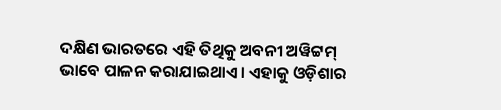ଦକ୍ଷିଣ ଭାରତରେ ଏହି ତିଥିକୁ ଅବନୀ ଅୱିଟ୍ଟମ୍ ଭାବେ ପାଳନ କରାଯାଇଥାଏ। ଏହାକୁ ଓଡ଼ିଶାର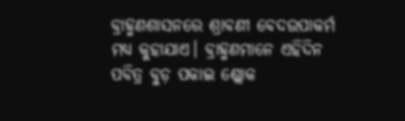ବ୍ରାହ୍ମଣଶାସନରେ ଶ୍ରାବଣୀ ବେଦଉପାକର୍ମ ମଧ୍ୟ କୁହାଯାଏ। ବ୍ରାହ୍ମଣମାନେ ଏହିଦିନ ପବିତ୍ର ବୁଡ଼ ପକାଇ ଶ୍ଲୋକ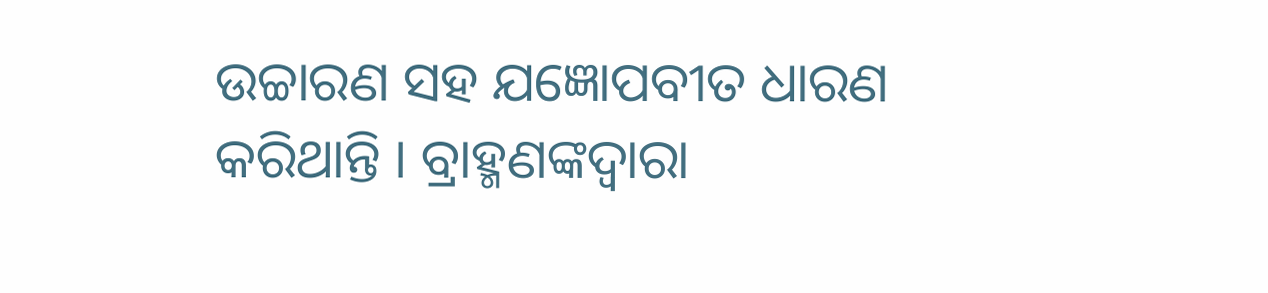ଉଚ୍ଚାରଣ ସହ ଯଜ୍ଞୋପବୀତ ଧାରଣ କରିଥାନ୍ତି । ବ୍ରାହ୍ମଣଙ୍କଦ୍ୱାରା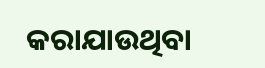କରାଯାଉଥିବା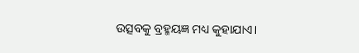ଉତ୍ସବକୁ ବ୍ରହ୍ମୟଜ୍ଞ ମଧ୍ୟ କୁହାଯାଏ।